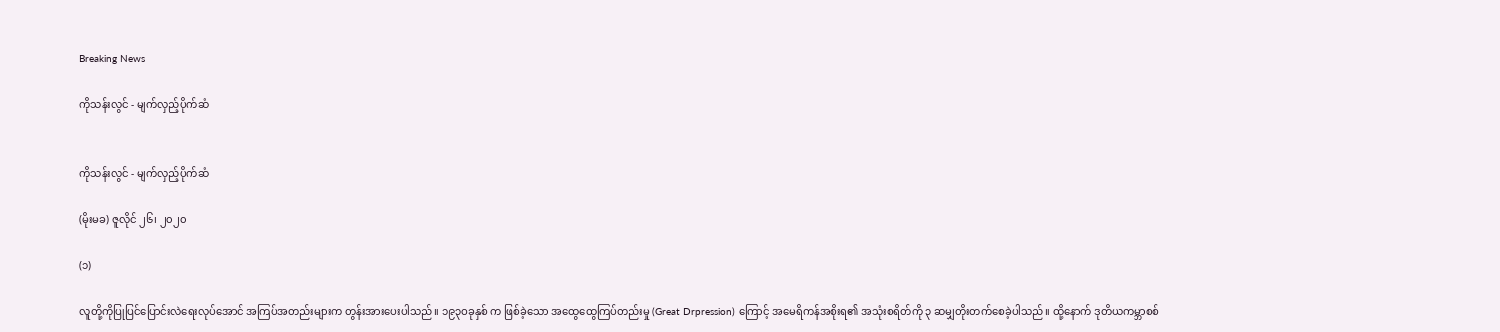Breaking News

ကိုသန်းလွင် - မျက်လှည့်ပိုက်ဆံ


ကိုသန်းလွင် - မျက်လှည့်ပိုက်ဆံ

(မိုးမခ) ဇူလိုင် ၂၆၊ ၂၀၂၀

(၁)

လူတို့ကိုပြုပြင်ပြောင်းလဲရေးလုပ်အောင် အကြပ်အတည်းများက တွန်းအားပေးပါသည်။ ၁၉၃ဝခုနှစ် က ဖြစ်ခဲ့သော အထွေထွေကြပ်တည်းမှု (Great Drpression) ကြောင့် အမေရိကန်အစိုးရ၏ အသုံးစရိတ်ကို ၃ ဆမျှတိုးတက်စေခဲ့ပါသည်။ ထို့နောက် ဒုတိယကမ္ဘာစစ်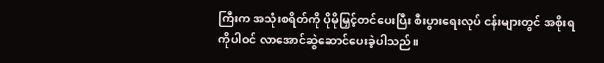ကြီးက အသုံးစရိတ်ကို ပိုမိုမြှင့်တင်ပေးပြီး စီးပွားရေးလုပ် ငန်းများတွင် အစိုးရကိုပါဝင် လာအောင်ဆွဲဆောင်ပေးခဲ့ပါသည်။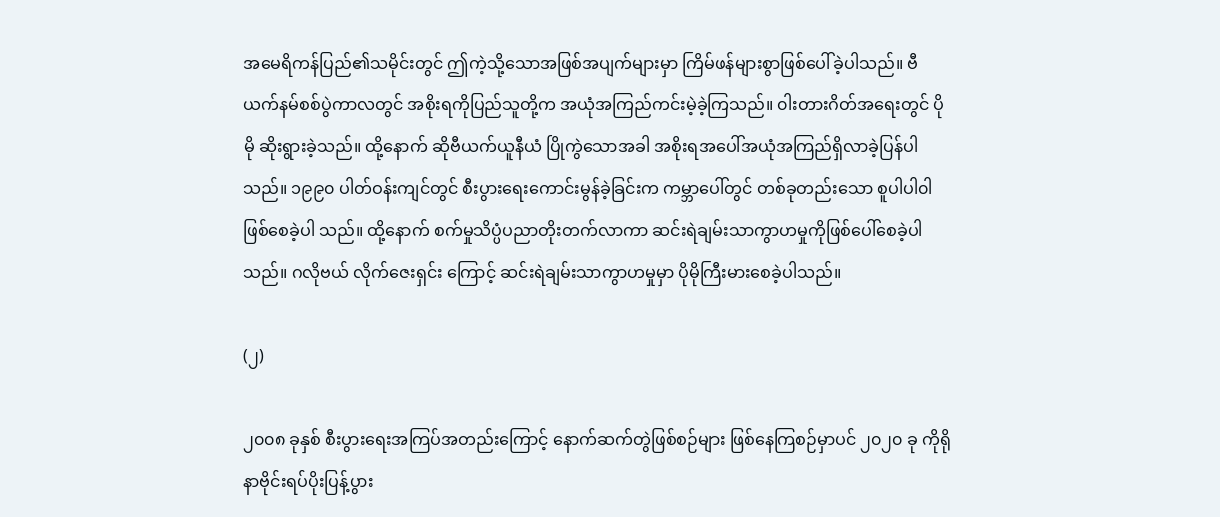အမေရိကန်ပြည်၏သမိုင်းတွင် ဤကဲ့သို့သောအဖြစ်အပျက်များမှာ ကြိမ်ဖန်များစွာဖြစ်ပေါ်ခဲ့ပါသည်။ ဗီယက်နမ်စစ်ပွဲကာလတွင် အစိုးရကိုပြည်သူတို့က အယုံအကြည်ကင်းမဲ့ခဲ့ကြသည်။ ၀ါးတားဂိတ်အရေးတွင် ပိုမို ဆိုးရွားခဲ့သည်။ ထို့နောက် ဆိုဗီယက်ယူနီယံ ပြိုကွဲသောအခါ အစိုးရအပေါ်အယုံအကြည်ရှိလာခဲ့ပြန်ပါသည်။ ၁၉၉၀ ပါတ်ဝန်းကျင်တွင် စီးပွားရေးကောင်းမွန်ခဲ့ခြင်းက ကမ္ဘာပေါ်တွင် တစ်ခုတည်းသော စူပါပါ၀ါဖြစ်စေခဲ့ပါ သည်။ ထို့နောက် စက်မှုသိပ္ပံပညာတိုးတက်လာကာ ဆင်းရဲချမ်းသာကွာဟမှုကိုဖြစ်ပေါ်စေခဲ့ပါသည်။ ဂလိုဗယ် လိုက်ဇေးရှင်း ကြောင့် ဆင်းရဲချမ်းသာကွာဟမှုမှာ ပိုမိုကြီးမားစေခဲ့ပါသည်။

(၂)

၂၀၀၈ ခုနှစ် စီးပွားရေးအကြပ်အတည်းကြောင့် နောက်ဆက်တွဲဖြစ်စဉ်များ ဖြစ်နေကြစဉ်မှာပင် ၂၀၂၀ ခု ကိုရိုနာဗိုင်းရပ်ပိုးပြန့်ပွား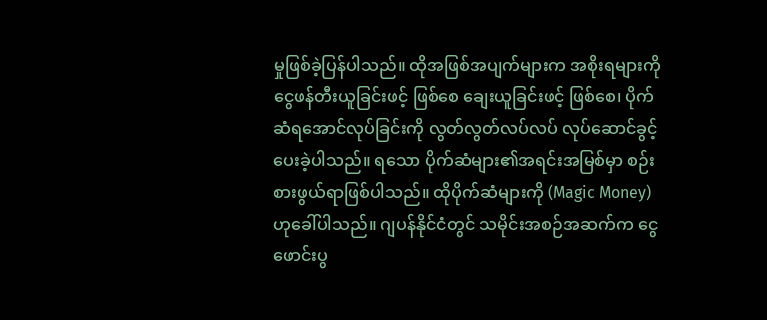မှုဖြစ်ခဲ့ပြန်ပါသည်။ ထိုအဖြစ်အပျက်များက အစိုးရများကို ငွေဖန်တီးယူခြင်းဖင့် ဖြစ်စေ ချေးယူခြင်းဖင့် ဖြစ်စေ၊ ပိုက်ဆံရအောင်လုပ်ခြင်းကို လွတ်လွတ်လပ်လပ် လုပ်ဆောင်ခွင့် ပေးခဲ့ပါသည်။ ရသော ပိုက်ဆံများ၏အရင်းအမြစ်မှာ စဉ်းစားဖွယ်ရာဖြစ်ပါသည်။ ထိုပိုက်ဆံများကို (Magic Money) ဟုခေါ်ပါသည်။ ဂျပန်နိုင်ငံတွင် သမိုင်းအစဉ်အဆက်က ငွေဖောင်းပွ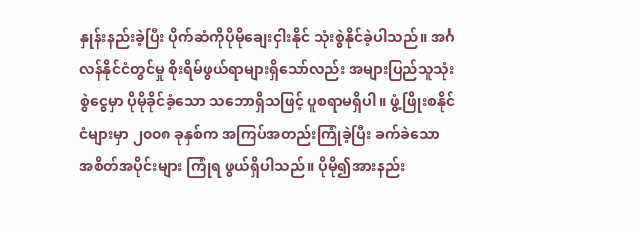နှုန်းနည်းခဲ့ပြီး ပိုက်ဆံကိုပိုမိုချေးငှါးနိုင် သုံးစွဲနိုင်ခဲ့ပါသည်။ အင်္ဂလန်နိုင်ငံတွင်မှု စိုးရိမ်ဖွယ်ရာများရှိသော်လည်း အများပြည်သူသုံးစွဲငွေမှာ ပိုမိုခိုင်ခံ့သော သဘောရှိသဖြင့် ပူစရာမရှိပါ။ ဖွံ့ဖြိုးစနိုင်ငံများမှာ ၂၀၀၈ ခုနှစ်က အကြပ်အတည်းကြုံခဲ့ပြီး ခက်ခဲသော အစိတ်အပိုင်းများ ကြုံရ ဖွယ်ရှိပါသည်။ ပိုမို၍အားနည်း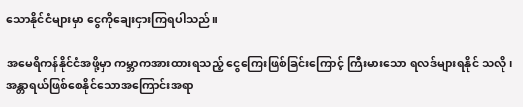သောနိုင်ငံများမှာ ငွေကိုချေးငှားကြရပါသည်။

အမေရိကန်နိုင်ငံအဖို့မှာ ကမ္ဘာကအားထားရသည့် ငွေကြေးဖြစ်ခြင်းကြောင့် ကြီးမားသော ရလဒ်များရနိုင် သလို၊ အန္တာရယ်ဖြစ်စေနိုင်သောအကြောင်းအရာ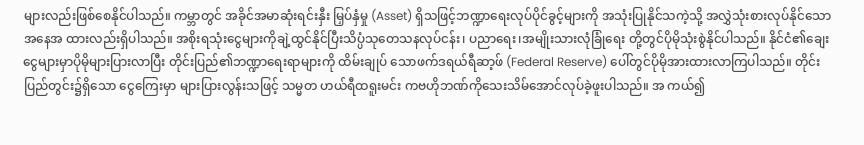များလည်းဖြစ်စေနိုင်ပါသည်။ ကမ္ဘာတွင် အခိုင်အမာဆုံးရင်းနှီး မြှပ်နှံမှု (Asset) ရှိသဖြင့်ဘဏ္ဍာရေးလုပ်ပိုင်ခွင့်များကို အသုံးပြုနိုင်သကဲ့သို့ အလွှဲသုံးစားလုပ်နိုင်သော အနေအ ထားလည်းရှိပါသည်။ အစိုးရသုံးငွေများကိုချဲ့ထွင်နိုင်ပြီးသိပ္ပံသုတေသနလုပ်ငန်း၊ ပညာရေး၊အမျိုးသားလုံခြုံရေး တို့တွင်ပိုမိုသုံးစွဲနိုင်ပါသည်။ နိုင်ငံ၏ချေးငွေများမှာပိုမိုများပြားလာပြီး တိုင်းပြည်၏ဘဏ္ဍာရေးရာများကို ထိမ်းချုပ် သောဖက်ဒရယ်ရီဆာ့ဖ် (Federal Reserve) ပေါ်တွင်ပိုမိုအားထားလာကြပါသည်။ တိုင်းပြည်တွင်း၌ရှိသော ငွေကြေးမှာ များပြားလွန်းသဖြင့် သမ္မတ ဟယ်ရီထရူးမင်း ကဗဟိုဘဏ်ကိုသေးသိမ်အောင်လုပ်ခဲ့ဖူးပါသည်။ အ ကယ်၍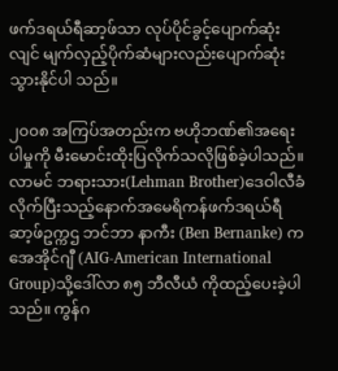ဖက်ဒရယ်ရီဆာ့ဖ်သာ လုပ်ပိုင်ခွင့်ပျောက်ဆုံးလျင် မျက်လှည့်ပိုက်ဆံများလည်းပျောက်ဆုံးသွားနိုင်ပါ သည်။

၂၀၀၈ အကြပ်အတည်းက ဗဟိုဘဏ်၏အရေးပါမှုကို မီးမောင်းထိုးပြလိုက်သလိုဖြစ်ခဲ့ပါသည်။ လာမင် ဘရားသား(Lehman Brother)ဒေဝါလီခံလိုက်ပြီးသည့်နောက်အမေရိကန်ဖက်ဒရယ်ရီဆာ့ဖ်ဥက္ကဌ ဘင်ဘာ နာကီး (Ben Bernanke) က အေအိုင်ဂျီ (AIG-American International Group)သို့ဒေါ်လာ ၈၅ ဘီလီယံ ကိုထည့်ပေးခဲ့ပါသည်။ ကွန်ဂ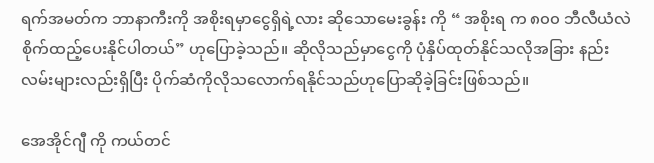ရက်အမတ်က ဘာနာကီးကို အစိုးရမှာငွေရှိရဲ့လား ဆိုသောမေးခွန်း ကို “ အစိုးရ က ၈၀၀ ဘီလီယံလဲစိုက်ထည့်ပေးနိုင်ပါတယ်” ဟုပြောခဲ့သည်။ ဆိုလိုသည်မှာငွေကို ပုံနှိပ်ထုတ်နိုင်သလိုအခြား နည်းလမ်းများလည်းရှိပြီး ပိုက်ဆံကိုလိုသလောက်ရနိုင်သည်ဟုပြောဆိုခဲ့ခြင်းဖြစ်သည်။

အေအိုင်ဂျီ ကို ကယ်တင်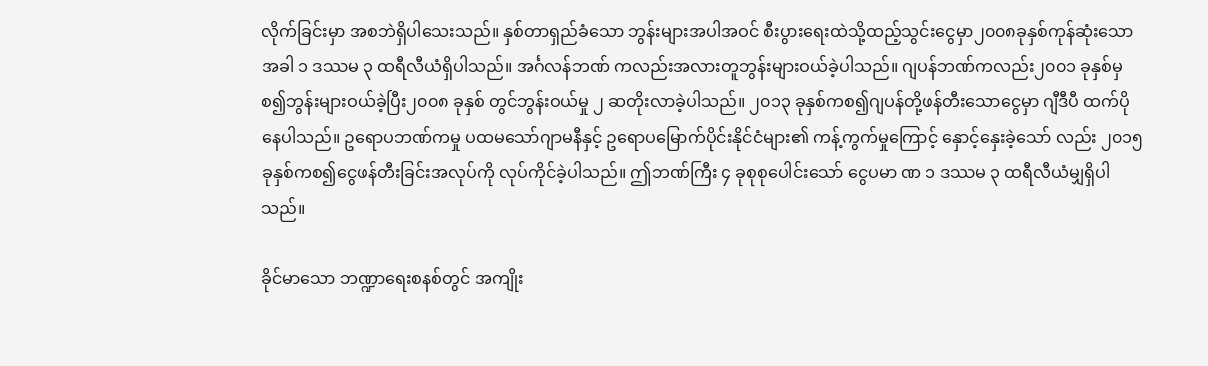လိုက်ခြင်းမှာ အစဘဲရှိပါသေးသည်။ နှစ်တာရှည်ခံသော ဘွန်းများအပါအဝင် စီးပွားရေးထဲသို့ထည့်သွင်းငွေမှာ၂၀၀၈ခုနှစ်ကုန်ဆုံးသောအခါ ၁ ဒဿမ ၃ ထရီလီယံရှိပါသည်။ အင်္ဂလန်ဘဏ် ကလည်းအလားတူဘွန်းများဝယ်ခဲ့ပါသည်။ ဂျပန်ဘဏ်ကလည်း၂၀၀၁ ခုနှစ်မှစ၍ဘွန်းများဝယ်ခဲ့ပြီး၂၀၀၈ ခုနှစ် တွင်ဘွန်းဝယ်မှု ၂ ဆတိုးလာခဲ့ပါသည်။ ၂၀၁၃ ခုနှစ်ကစ၍ဂျပန်တို့ဖန်တီးသောငွေမှာ ဂျီဒီပီ ထက်ပိုနေပါသည်။ ဥရောပဘဏ်ကမှု ပထမသော်ဂျာမနီနှင့် ဥရောပမြောက်ပိုင်းနိုင်ငံများ၏ ကန့်ကွက်မှုကြောင့် နှောင့်နှေးခဲ့သော် လည်း ၂၀၁၅ ခုနှစ်ကစ၍ငွေဖန်တီးခြင်းအလုပ်ကို လုပ်ကိုင်ခဲ့ပါသည်။ ဤဘဏ်ကြီး ၄ ခုစုစုပေါင်းသော် ငွေပမာ ဏ ၁ ဒဿမ ၃ ထရီလီယံမျှရှိပါသည်။

ခိုင်မာသော ဘဏ္ဍာရေးစနစ်တွင် အကျိုး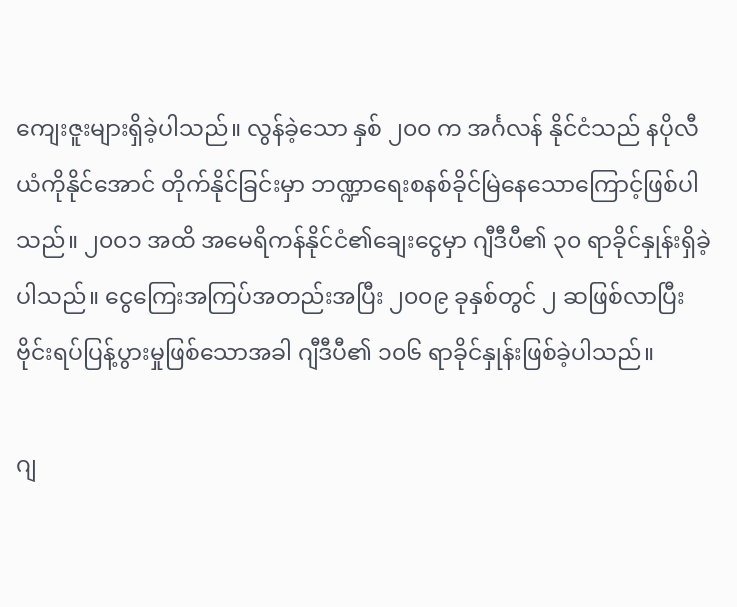ကျေးဇူးများရှိခဲ့ပါသည်။ လွန်ခဲ့သော နှစ် ၂၀၀ က အင်္ဂလန် နိုင်ငံသည် နပိုလီယံကိုနိုင်အောင် တိုက်နိုင်ခြင်းမှာ ဘဏ္ဍာရေးစနစ်ခိုင်မြဲနေသောကြောင့်ဖြစ်ပါသည်။ ၂၀၀၁ အထိ အမေရိကန်နိုင်ငံ၏ချေးငွေမှာ ဂျီဒီပီ၏ ၃၀ ရာခိုင်နှုန်းရှိခဲ့ပါသည်။ ငွေကြေးအကြပ်အတည်းအပြီး ၂၀၀၉ ခုနှစ်တွင် ၂ ဆဖြစ်လာပြီး ဗိုင်းရပ်ပြန့်ပွားမှုဖြစ်သောအခါ ဂျီဒီပီ၏ ၁၀၆ ရာခိုင်နှုန်းဖြစ်ခဲ့ပါသည်။

ဂျ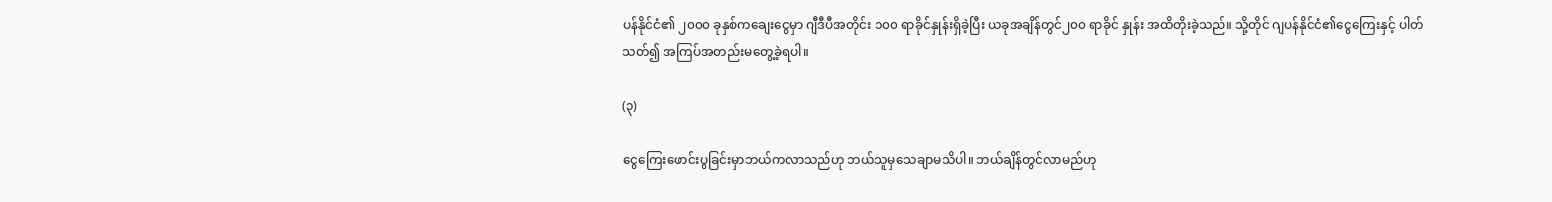ပန်နိုင်ငံ၏ ၂၀၀၀ ခုနှစ်ကချေးငွေမှာ ဂျီဒီပီအတိုင်း ၁၀၀ ရာခိုင်နှုန်းရှိခဲ့ပြီး ယခုအချိန်တွင်၂၀၀ ရာခိုင် နှုန်း အထိတိုးခဲ့သည်။ သို့တိုင် ဂျပန်နိုင်ငံ၏ငွေကြေးနှင့် ပါတ်သတ်၍ အကြပ်အတည်းမတွေ့ခဲ့ရပါ။

(၃)

ငွေကြေးဖောင်းပွခြင်းမှာဘယ်ကလာသည်ဟု ဘယ်သူမှသေချာမသိပါ။ ဘယ်ချိန်တွင်လာမည်ဟု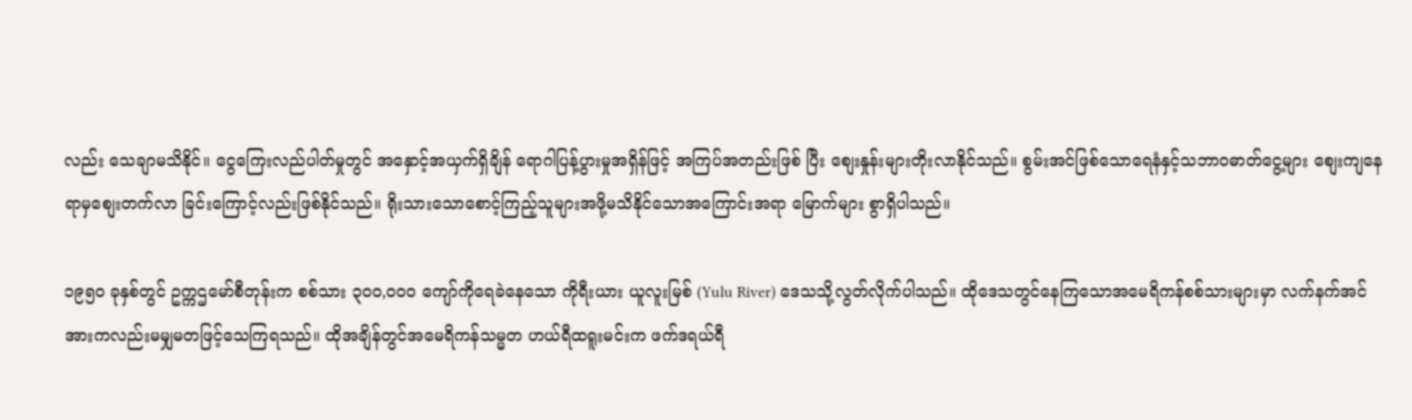လည်း သေချာမသိနိုင်။ ငွေကြေးလည်ပါတ်မှုတွင် အနှောင့်အယှက်ရှိချိန် ရောဂါပြန့်ပွားမှုအရှိန်ဖြင့် အကြပ်အတည်းဖြစ် ပြီး စျေးနှုန်းများတိုးလာနိုင်သည်။ စွမ်းအင်ဖြစ်သောရေနံနှင့်သဘာဝဓာတ်ငွေ့များ စျေးကျနေရာမှစျေးတက်လာ ခြင်းကြောင့်လည်းဖြစ်နိုင်သည်။ ရိုးသားသောစောင့်ကြည့်သူများအဖို့မသိနိုင်သောအကြောင်းအရာ မြောက်များ စွာရှိပါသည်။

၁၉၅၀ ခုနှစ်တွင် ဥက္ကဌမော်စီတုန်းက စစ်သား ၃၀၀,၀၀၀ ကျော်ကိုရေခဲနေသော ကိုရီးယား ယူလူးမြစ် (Yulu River) ဒေသသို့လွတ်လိုက်ပါသည်။ ထိုဒေသတွင်နေကြသောအမေရိကန်စစ်သားများမှာ လက်နက်အင် အားကလည်းမမျှမတဖြင့်သေကြရသည်။ ထိုအချိန်တွင်အမေရိကန်သမ္မတ ဟယ်ရီထရူးမင်းက ဖက်ဒရယ်ရီ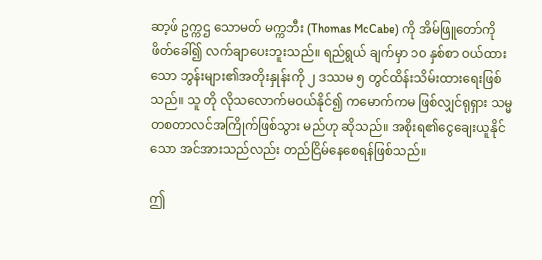ဆာ့ဖ် ဥက္ကဌ သောမတ် မက္ကဘီး (Thomas McCabe) ကို အိမ်ဖြူတော်ကိုဖိတ်ခေါ်၍ လက်ချာပေးဘူးသည်။ ရည်ရွယ် ချက်မှာ ၁၀ နှစ်စာ ဝယ်ထားသော ဘွန်းများ၏အတိုးနှုန်းကို ၂ ဒဿမ ၅ တွင်ထိန်းသိမ်းထားရေးဖြစ်သည်။ သူ တို လိုသလောက်မဝယ်နိုင်၍ ကမောက်ကမ ဖြစ်လျှင်ရုရှား သမ္မတစတာလင်အကြိုက်ဖြစ်သွား မည်ဟု ဆိုသည်။ အစိုးရ၏ငွေချေးယူနိုင်သော အင်အားသည်လည်း တည်ငြိမ်နေစေရန်ဖြစ်သည်။

ဤ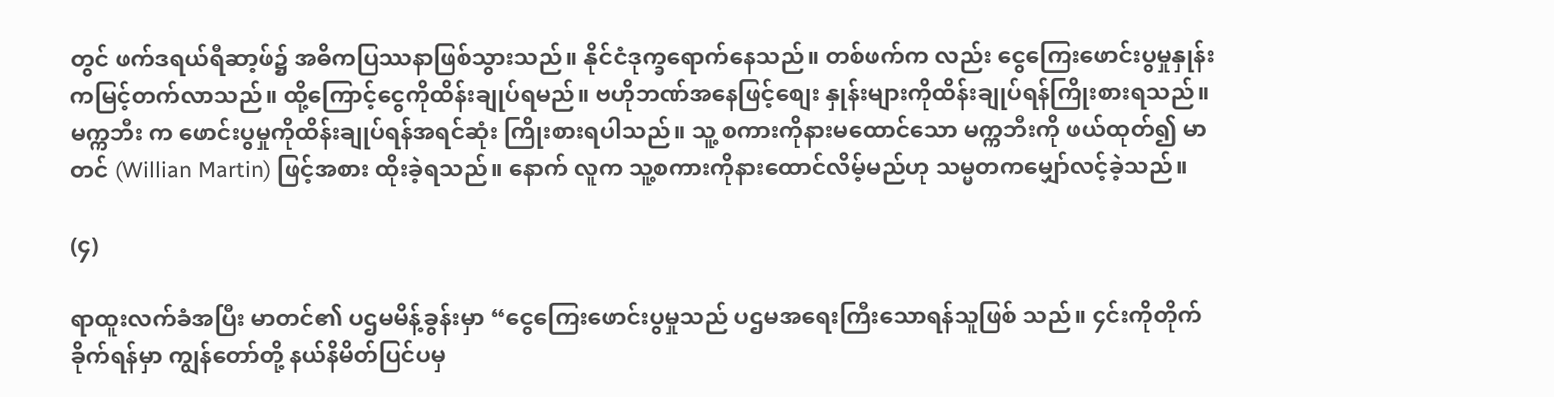တွင် ဖက်ဒရယ်ရီဆာ့ဖ်၌ အဓိကပြဿနာဖြစ်သွားသည်။ နိုင်ငံဒုက္ခရောက်နေသည်။ တစ်ဖက်က လည်း ငွေကြေးဖောင်းပွမှုနှုန်းကမြင့်တက်လာသည်။ ထို့ကြောင့်ငွေကိုထိန်းချုပ်ရမည်။ ဗဟိုဘဏ်အနေဖြင့်စျေး နှုန်းများကိုထိန်းချုပ်ရန်ကြိုးစားရသည်။ မက္ကဘီး က ဖောင်းပွမှုကိုထိန်းချုပ်ရန်အရင်ဆုံး ကြိုးစားရပါသည်။ သူ့ စကားကိုနားမထောင်သော မက္ကဘီးကို ဖယ်ထုတ်၍ မာတင် (Willian Martin) ဖြင့်အစား ထိုးခဲ့ရသည်။ နောက် လူက သူ့စကားကိုနားထောင်လိမ့်မည်ဟု သမ္မတကမျှော်လင့်ခဲ့သည်။

(၄)

ရာထူးလက်ခံအပြီး မာတင်၏ ပဌမမိန့်ခွန်းမှာ “ငွေကြေးဖောင်းပွမှုသည် ပဌမအရေးကြီးသောရန်သူဖြစ် သည်။ ၄င်းကိုတိုက်ခိုက်ရန်မှာ ကျွန်တော်တို့ နယ်နိမိတ်ပြင်ပမှ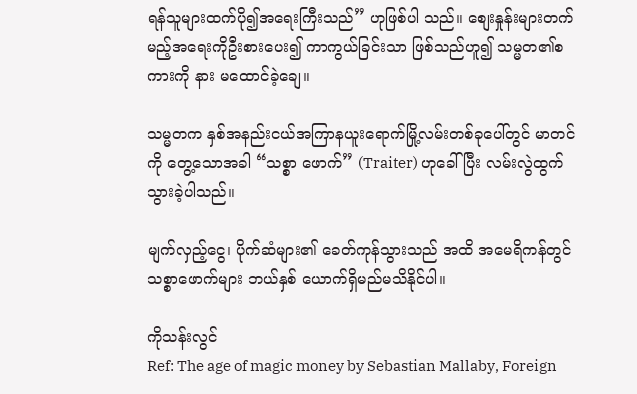ရန်သူများထက်ပို၍အရေးကြီးသည်” ဟုဖြစ်ပါ သည်။ စျေးနှုန်းများတက်မည့်အရေးကိုဦးစားပေး၍ ကာကွယ်ခြင်းသာ ဖြစ်သည်ဟူ၍ သမ္မတ၏စကားကို နား မထောင်ခဲ့ချေ။

သမ္မတက နှစ်အနည်းငယ်အကြာနယူးရောက်မြို့လမ်းတစ်ခုပေါ်တွင် မာတင်ကို တွေ့သောအခါ “သစ္စာ ဖောက်” (Traiter) ဟုခေါ်ပြီး လမ်းလွဲထွက်သွားခဲ့ပါသည်။

မျက်လှည့်ငွေ၊ ပိုက်ဆံများ၏ ခေတ်ကုန်သွားသည် အထိ အမေရိကန်တွင် သစ္စာဖောက်များ ဘယ်နှစ် ယောက်ရှိမည်မသိနိုင်ပါ။

ကိုသန်းလွင်
Ref: The age of magic money by Sebastian Mallaby, Foreign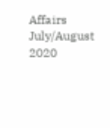Affairs July/August 2020